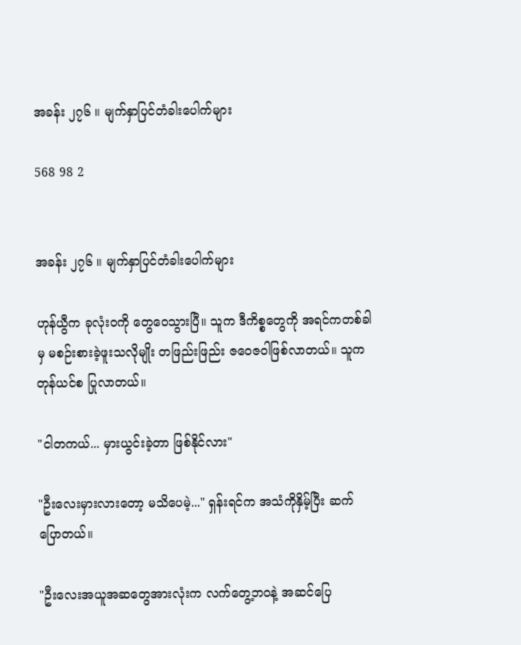အခန်း ၂၇၆ ။ မျက်နှာပြင်တံခါးပေါက်များ

568 98 2


အခန်း ၂၇၆ ။ မျက်နှာပြင်တံခါးပေါက်များ

ဟုန်ယွီက ခုလုံးဝကို တွေဝေသွားပြီ။ သူက ဒီကိစ္စတွေကို အရင်ကတစ်ခါမှ မစဉ်းစားခဲ့ဖူးသလိုမျိုး တဖြည်းဖြည်း ဇဝေဇဝါဖြစ်လာတယ်။ သူက တုန်ယင်စ ပြုလာတယ်။

"ငါတကယ်... မှားယွင်းခဲ့တာ ဖြစ်နိုင်လား"

"ဦးလေးမှားလားတော့ မသိပေမဲ့..." ရှန်းရင်က အသံကိုနှိမ့်ပြီး ဆက်ပြောတယ်။

"ဦးလေးအယူအဆတွေအားလုံးက လက်တွေ့ဘဝနဲ့ အဆင်ပြေ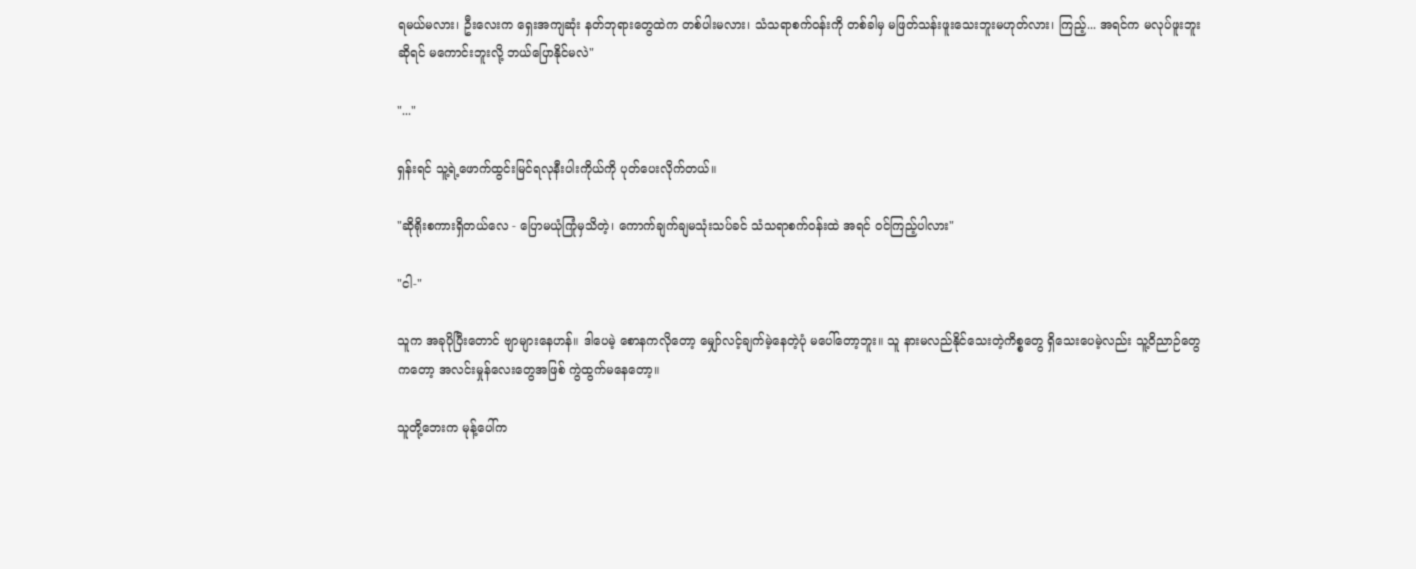ရမယ်မလား၊ ဦးလေးက ရှေးအကျဆုံး နတ်ဘုရားတွေထဲက တစ်ပါးမလား၊ သံသရာစက်ဝန်းကို တစ်ခါမှ မဖြတ်သန်းဖူးသေးဘူးမဟုတ်လား၊ ကြည့်... အရင်က မလုပ်ဖူးဘူးဆိုရင် မကောင်းဘူးလို့ ဘယ်ပြောနိုင်မလဲ"

"..."

ရှန်းရင် သူ့ရဲ့ဖောက်ထွင်းမြင်ရလုနီးပါးကိုယ်ကို ပုတ်ပေးလိုက်တယ်။

"ဆိုရိုးစကားရှိတယ်လေ - ပြောမယုံကြုံမှသိတဲ့၊ ကောက်ချက်ချမသုံးသပ်ခင် သံသရာစက်ဝန်းထဲ အရင် ဝင်ကြည့်ပါလား"

"ငါ-"

သူက အခုပိုပြီးတောင် ဗျာများနေဟန်။ ဒါပေမဲ့ စောနကလိုတော့ မျှော်လင့်ချက်မဲ့နေတဲ့ပုံ မပေါ်တော့ဘူး။ သူ နားမလည်နိုင်သေးတဲ့ကိစ္စတွေ ရှိသေးပေမဲ့လည်း သူ့ဝိညာဉ်တွေကတော့ အလင်းမှုန်လေးတွေအဖြစ် ကွဲထွက်မနေတော့။

သူတို့ဘေးက မုန့်ပေါ်က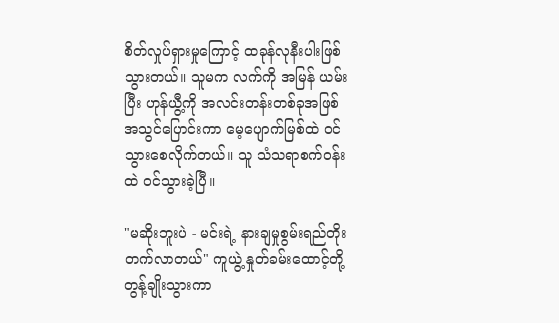စိတ်လှုပ်ရှားမှုကြောင့် ထခုန်လုနီးပါးဖြစ်သွားတယ်။ သူမက လက်ကို အမြန် ယမ်းပြီး ဟုန်ယွီ့ကို အလင်းတန်းတစ်ခုအဖြစ် အသွင်ပြောင်းကာ မေ့ပျောက်မြစ်ထဲ ဝင်သွားစေလိုက်တယ်။ သူ သံသရာစက်ဝန်းထဲ ဝင်သွားခဲ့ပြီ။

"မဆိုးဘူးပဲ - မင်းရဲ့ နားချမှုစွမ်းရည်တိုးတက်လာတယ်" ကူယွဲ့ နှုတ်ခမ်းထောင့်တို့ တွန့်ချိုးသွားကာ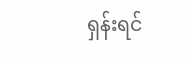ရှန်းရင်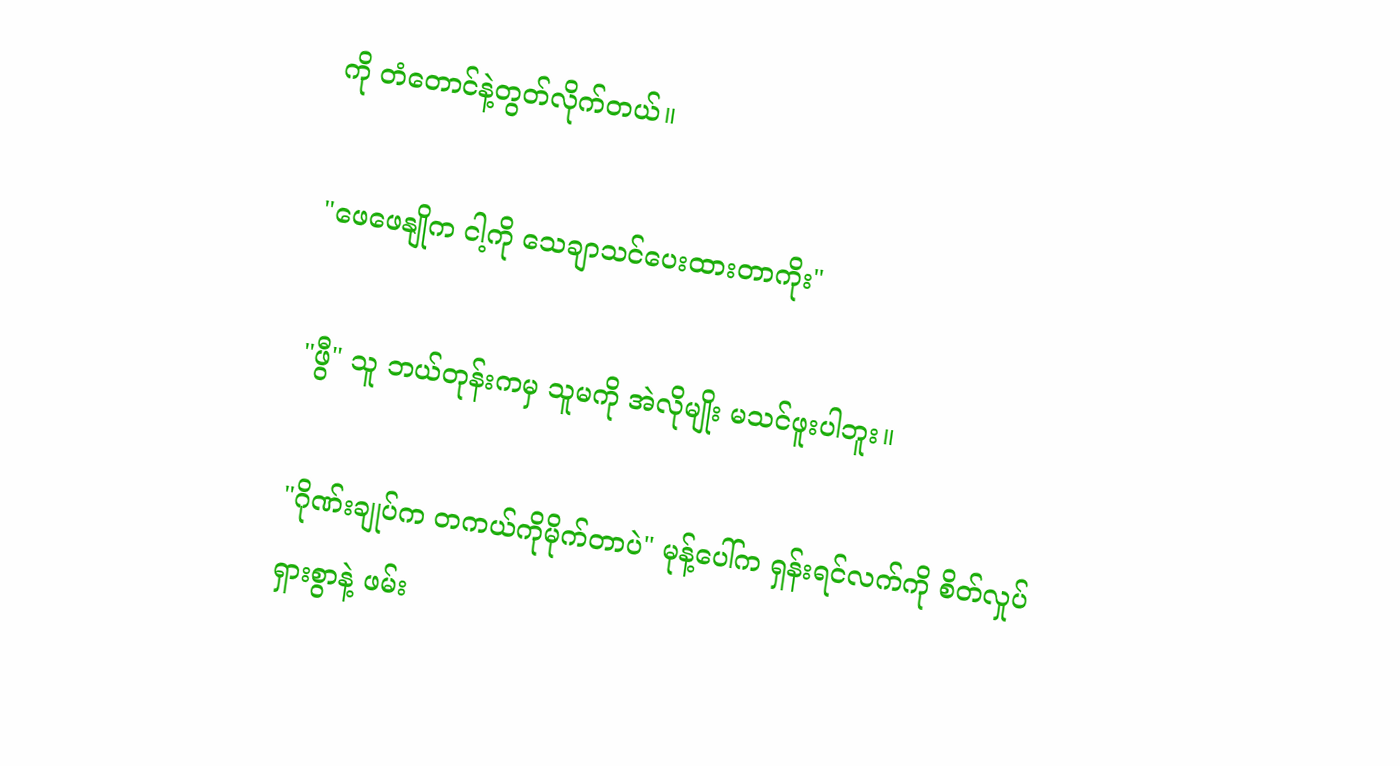ကို တံတောင်နဲ့တွတ်လိုက်တယ်။

"ဖေဖေနျိုက ငါ့ကို သေချာသင်ပေးထားတာကိုး"

"ဖွီ" သူ ဘယ်တုန်းကမှ သူမကို အဲလိုမျိုး မသင်ဖူးပါဘူး။

"ဂိုဏ်းချုပ်က တကယ်ကိုမိုက်တာပဲ" မုန့်ပေါ်က ရှန်းရင်လက်ကို စိတ်လှုပ်ရှားစွာနဲ့ ဖမ်း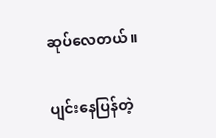ဆုပ်လေတယ်။

ပျင်းနေပြန်တဲ့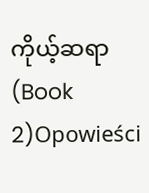ကိုယ့်ဆရာ (Book 2)Opowieści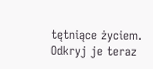tętniące życiem. Odkryj je teraz